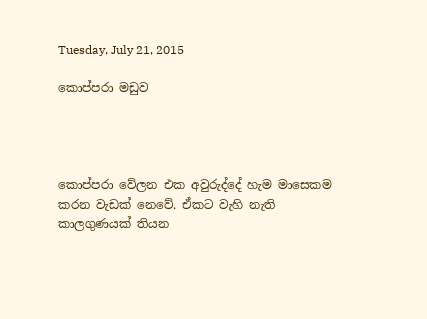Tuesday, July 21, 2015

කොප්පරා මඩුව




කොප්පරා වේලන එක අවුරුද්දේ හැම මාසෙකම කරන වැඩක් නෙවේ. ඒකට වැහි නැති කාලගුණයක් තියන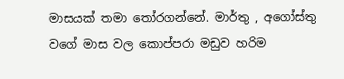මාසයක් තමා තෝරගන්නේ. මාර්තු , අගෝස්තු වගේ මාස වල කොප්පරා මඩුව හරිම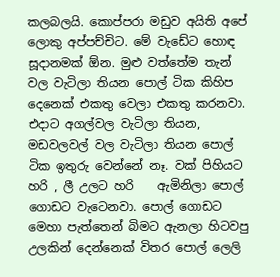කලබලයි. කොප්පරා මඩුව අයිති අපේ ලොකු අප්පච්චිට. මේ වැඩේට හොඳ සූදානමක් ඕන. මුළු වත්තේම තැන් වල වැටිලා තියන පොල් ටික කිහිප දෙනෙක් එකතු වෙලා එකතු කරනවා. එදාට අගල්වල වැටිලා තියන, මඩවලවල් වල වැටිලා තියන පොල් ටික ඉතුරු වෙන්නේ නෑ. වක් පිහියට  හරි , ලී උලට හරි    ඇමිනිලා පොල් ගොඩට වැටෙනවා. පොල් ‍ගොඩට මෙහා පැත්තෙන් බිමට ඇනලා හිටවපු උලකින් දෙන්නෙක් විතර පොල් ලෙලි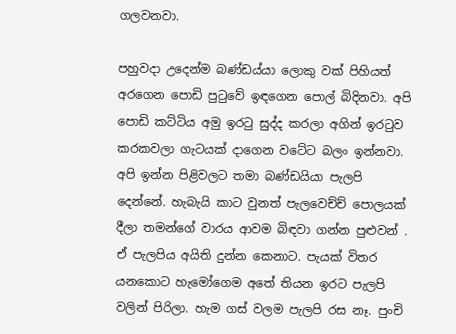ගලවනවා.

පහුවදා උදෙන්ම බණ්ඩය්යා ලොකු වක් පිහියත් අරගෙන පොඩි පුටුවේ ඉඳගෙන පොල් බිදිනවා. අපි පොඩි කට්ටිය අමු ඉරටු සුද්ද කරලා අගින් ඉරටුව කරකවලා ගැටයක් දාගෙන වටේට බලං ඉන්නවා. අපි ඉන්න පිළිවලට තමා බණ්ඩයියා පැලපි දෙන්නේ. හැබැයි කාට වුනත් පැලවෙච්ච් පොලයක් දීලා තමන්ගේ වාරය ආවම බිඳවා ගන්න පුළුවන් . ඒ පැලපිය අයිති දුන්න කෙනාට. පැයක් විතර යනකොට හැමෝගෙම අතේ තියන ඉරට පැලපි වලින් පිරිලා. හැම ගස් වලම පැලපි රස නෑ. පුංචි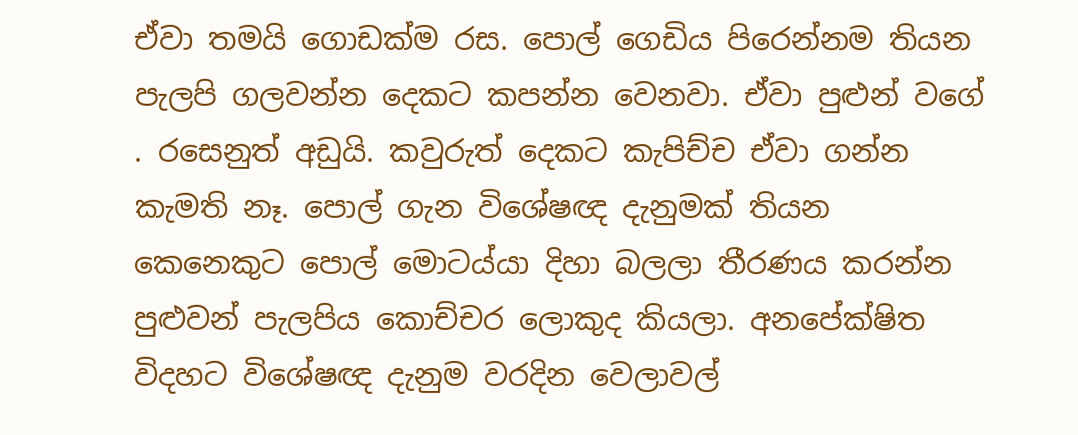ඒවා තමයි ගොඩක්ම රස. පොල් ගෙඩිය පිරෙන්නම තියන පැලපි ගලවන්න දෙකට කපන්න වෙනවා. ඒවා පුළුන් වගේ . රසෙනුත් අඩුයි. කවුරුත් දෙකට කැපිච්ච ඒවා ගන්න කැමති නෑ. පොල් ගැන විශේෂඥ දැනුමක් තියන කෙනෙකුට පොල් මොටය්යා දිහා බලලා තීරණය කරන්න පුළුවන් පැලපිය කොච්චර ලොකුද කියලා. අනපේක්ෂිත විදහට විශේෂඥ දැනුම වරදින වෙලාවල්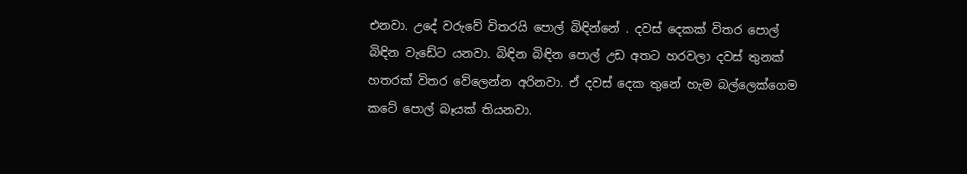එනවා. උදේ වරුවේ විතරයි පොල් බිඳින්නේ . දවස් දෙකක් විතර පොල් බිඳින වැඩේට යනවා. බිඳින බිඳින පොල් උඩ අතට හරවලා දවස් තුනක් හතරක් විතර වේලෙන්න අරිනවා. ඒ දවස් දෙක තුනේ හැම බල්ලෙක්ගෙම කටේ පොල් බෑයක් තියනවා.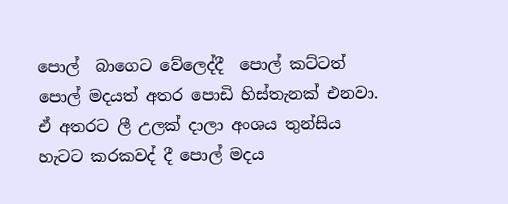පොල්  බාගෙට වේලෙද්දී  පොල් කට්ටත් පොල් මදයත් අතර පොඩි හිස්තැනක් එනවා. ඒ අතරට ලී උලක් දාලා අංශය තුන්සිය හැටට කරකවද් දී පොල් මදය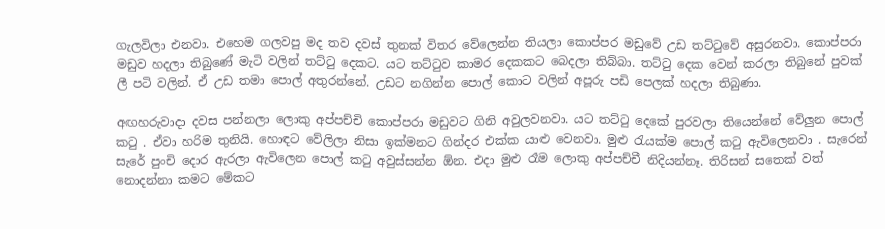ගැලවිලා එනවා. එහෙම ගලවපු මද තව දවස් තුනක් විතර වේලෙන්න තියලා කොප්පර මඩුවේ උඩ තට්ටුවේ අසුරනවා. කොප්පරා මඩුව හදලා තිබුණේ මැටි වලින් තට්ටු දෙකට. යට තට්ටුව කාමර දෙකකට බෙදලා තිබ්බා. තට්ටු දෙක වෙන් කරලා තිබුනේ පුවක් ලී පටි වලින්. ඒ උඩ තමා පොල් අතුරන්නේ. උඩට නගින්න පොල් කොට වලින් අපූරු පඩි පෙලක් හදලා තිබුණා.

අඟහරුවාදා දවස පන්නලා ලොකු අප්පච්චි කොප්පරා මඩුවට ගිනි අවුලවනවා. යට තට්ටු දෙකේ පුරවලා තියෙන්නේ වේලුන පොල් කටු . ඒවා හරිම තුනියි. හොඳට වේලිලා නිසා ඉක්මනට ගින්දර එක්ක යාළු වෙනවා. මුළු රැයක්ම පොල් කටු ඇවිලෙනවා . සැරෙන් සැරේ පුංචි දොර ඇරලා ඇවිලෙන පොල් කටු අවුස්සන්න ඕන. එදා මුළු රෑම ලොකු අප්පච්චී නිදියන්නෑ. තිරිසන් සතෙක් වත් නොදන්නා කමට මේකට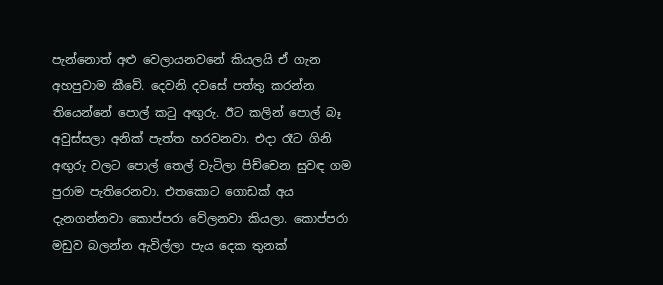පැන්නොත් අළු වෙලායනවනේ කියලයි ඒ ගැන අහපුවාම කීවේ. දෙවනි දවසේ පත්තු කරන්න තියෙන්නේ පොල් කටු අඟුරු. ඊට කලින් පොල් බෑ අවුස්සලා අනික් පැත්ත හරවනවා. එදා රෑට ගිනි අඟුරු වලට පොල් තෙල් වැටිලා පිච්චෙන සුවඳ ගම පුරාම පැතිරෙනවා. එතකොට ගොඩක් අය දැනගන්නවා කොප්පරා වේලනවා කියලා. කොප්පරා මඩුව බලන්න ඇවිල්ලා පැය දෙක තුනක්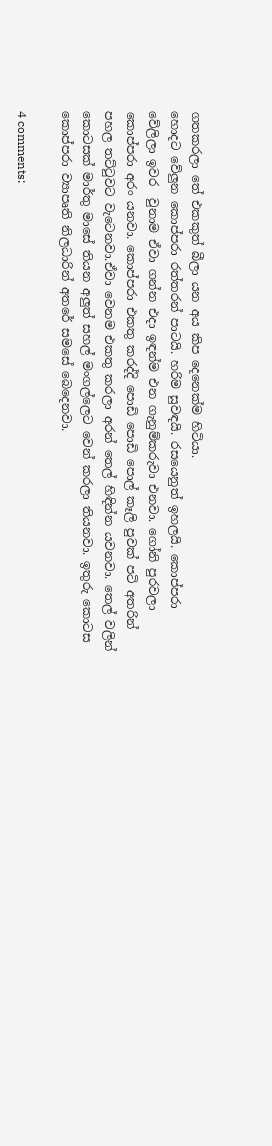ගතකරලා තේ එකකුත් බීලා යන අය කිප දෙනෙක්ම හිටියා.
හොදට වේලුන කොප්පරා රත්තරන් පාටයි. හරිම සුවඳයි. රසයෙනුත් ඉහලයි. කොප්පරා වේලිලා ඉවර  වුනාම ඒවා ගන්න එදා ඉඳන්ම එන ගැනුම්කරුවා එනවා. ගෝනි පුරවලා කොප්පරා අරං යනවා. කොප්පරා එකතු කරද්දි පොඩි පොඩි පොල් කෑලි පුවක් පටි අතරින් පහල තට්ටුවට වැටෙනවා.ඒවා වෙනම එකතු කරලා අරන් තෙල් හිඳින්න යවනවා. තෙල් වලින් කොටසක් මාර්තු මාසේ තියන අලුත් සහල් මංගල්ලෙට වෙන් කරලා තියනවා. ඉතුරු කොටස කොප්පරා ව්‍යාපෘති නිලධාරින් අතරේ සමසේ බෙදෙනවා.

4 comments: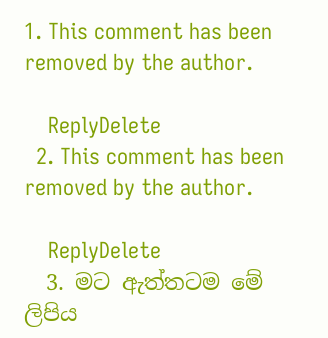1. This comment has been removed by the author.

    ReplyDelete
  2. This comment has been removed by the author.

    ReplyDelete
  3. මට ඇත්තටම මේ ලිපිය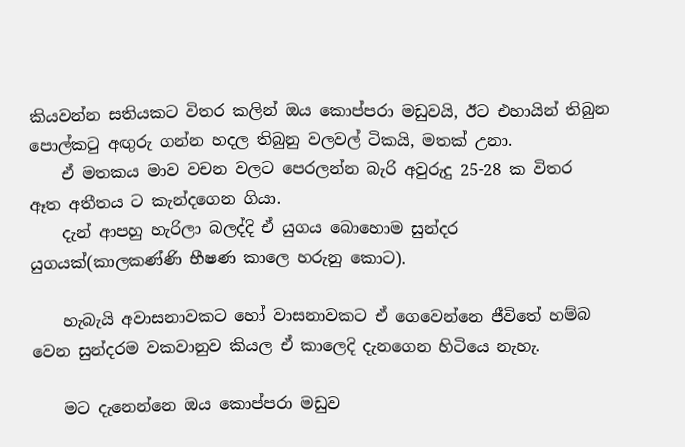කියවන්න සතියකට විතර කලින් ඔය කොප්පරා මඩුවයි, ඊට එහායින් තිබුන පොල්කටු අඟුරු ගන්න හදල තිබුනු වලවල් ටිකයි, මතක් උනා.
    ඒ මතකය මාව වචන වලට පෙරලන්න බැරි අවුරුදු 25-28 ක විතර ඈත අතීතය ට කැන්දගෙන ගියා.
    දැන් ආපහු හැරිලා බලද්දි ඒ යුගය බොහොම සුන්දර යුගයක්(කාලකණ්ණි භීෂණ කාලෙ හරුනු කොට).

    හැබැයි අවාසනාවකට හෝ වාසනාවකට ඒ ගෙවෙන්නෙ ජීවිතේ හම්බ වෙන සුන්දරම වකවානුව කියල ඒ කාලෙදි දැනගෙන හිටියෙ නැහැ.

    මට දැනෙන්නෙ ඔය කොප්පරා මඩුව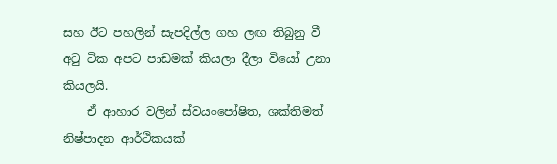සහ ඊට පහලින් සැපදිල්ල ගහ ලඟ තිබුනු වී අටු ටික අපට පාඩමක් කියලා දීලා වියෝ උනා කියලයි.
    ඒ ආහාර වලින් ස්වයංපෝෂිත, ශක්තිමත් නිෂ්පාදන ආර්ථිකයක්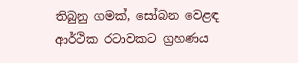තිබුනු ගමක්, සෝබන වෙළඳ ආර්ථික රටාවකට ග්‍රහණය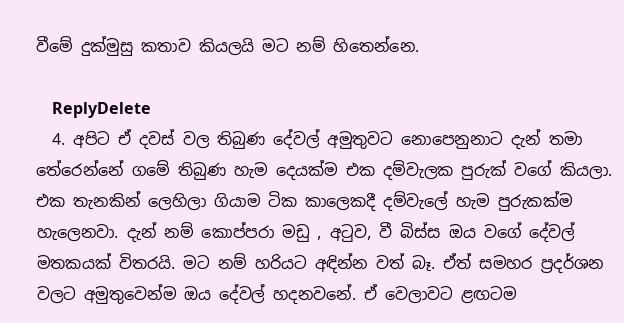වීමේ දුක්මුසු කතාව කියලයි මට නම් හිතෙන්නෙ.

    ReplyDelete
  4. අපිට ඒ දවස් වල තිබුණ දේවල් අමුතුවට නොපෙනුනාට දැන් තමා තේරෙන්නේ ගමේ තිබුණ හැම දෙයක්ම එක දම්වැලක පුරුක් වගේ කියලා. එක තැනකින් ලෙහිලා ගියාම ටික කාලෙකදී දම්වැලේ හැම පුරුකක්ම හැලෙනවා. දැන් නම් කොප්පරා මඩු , අටුව, වී බිස්ස ඔය වගේ දේවල් මතකයක් විතරයි. මට නම් හරියට අඳින්න වත් බෑ. ඒත් සමහර ප්‍රදර්ශන වලට අමුතුවෙන්ම ඔය දේවල් හදනවනේ. ඒ වෙලාවට ළඟටම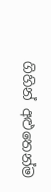ගිහින් අළුතෙන්ම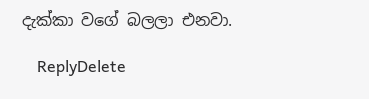දැක්කා වගේ බලලා එනවා.

    ReplyDelete